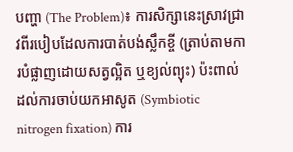បញ្ហា (The Problem)៖ ការសិក្សានេះស្រាវជ្រាវពីរបៀបដែលការបាត់បង់ស្លឹកខ្ចី (ត្រាប់តាមការបំផ្លាញដោយសត្វល្អិត ឬខ្យល់ព្យុះ) ប៉ះពាល់ដល់ការចាប់យកអាសូត (Symbiotic nitrogen fixation) ការ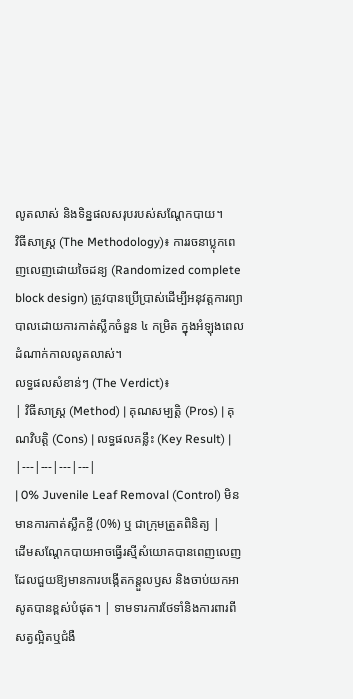លូតលាស់ និងទិន្នផលសរុបរបស់សណ្តែកបាយ។
វិធីសាស្ត្រ (The Methodology)៖ ការរចនាប្លុកពេញលេញដោយចៃដន្យ (Randomized complete block design) ត្រូវបានប្រើប្រាស់ដើម្បីអនុវត្តការព្យាបាលដោយការកាត់ស្លឹកចំនួន ៤ កម្រិត ក្នុងអំឡុងពេលដំណាក់កាលលូតលាស់។
លទ្ធផលសំខាន់ៗ (The Verdict)៖
| វិធីសាស្ត្រ (Method) | គុណសម្បត្តិ (Pros) | គុណវិបត្តិ (Cons) | លទ្ធផលគន្លឹះ (Key Result) |
|---|---|---|---|
| 0% Juvenile Leaf Removal (Control) មិនមានការកាត់ស្លឹកខ្ចី (0%) ឬ ជាក្រុមត្រួតពិនិត្យ |
ដើមសណ្តែកបាយអាចធ្វើរស្មីសំយោគបានពេញលេញ ដែលជួយឱ្យមានការបង្កើតកន្តួលឫស និងចាប់យកអាសូតបានខ្ពស់បំផុត។ | ទាមទារការថែទាំនិងការពារពីសត្វល្អិតឬជំងឺ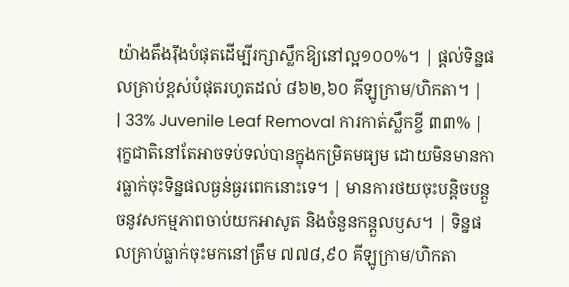យ៉ាងតឹងរ៉ឹងបំផុតដើម្បីរក្សាស្លឹកឱ្យនៅល្អ១០០%។ | ផ្តល់ទិន្នផលគ្រាប់ខ្ពស់បំផុតរហូតដល់ ៨៦២,៦០ គីឡូក្រាម/ហិកតា។ |
| 33% Juvenile Leaf Removal ការកាត់ស្លឹកខ្ចី ៣៣% |
រុក្ខជាតិនៅតែអាចទប់ទល់បានក្នុងកម្រិតមធ្យម ដោយមិនមានការធ្លាក់ចុះទិន្នផលធ្ងន់ធ្ងរពេកនោះទេ។ | មានការថយចុះបន្តិចបន្តួចនូវសកម្មភាពចាប់យកអាសូត និងចំនួនកន្តួលឫស។ | ទិន្នផលគ្រាប់ធ្លាក់ចុះមកនៅត្រឹម ៧៧៨,៩០ គីឡូក្រាម/ហិកតា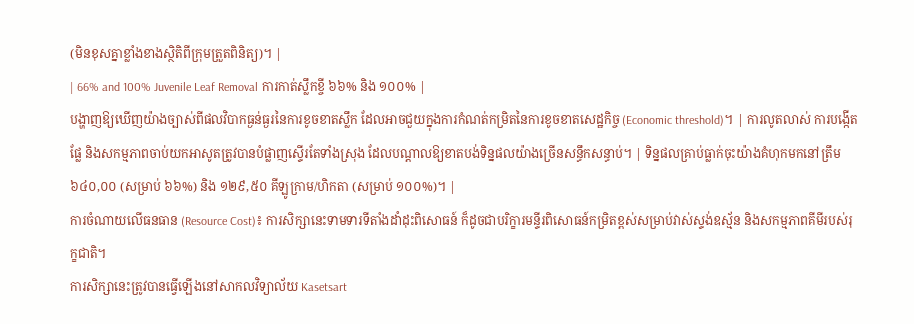(មិនខុសគ្នាខ្លាំងខាងស្ថិតិពីក្រុមត្រួតពិនិត្យ)។ |
| 66% and 100% Juvenile Leaf Removal ការកាត់ស្លឹកខ្ចី ៦៦% និង ១០០% |
បង្ហាញឱ្យឃើញយ៉ាងច្បាស់ពីផលវិបាកធ្ងន់ធ្ងរនៃការខូចខាតស្លឹក ដែលអាចជួយក្នុងការកំណត់កម្រិតនៃការខូចខាតសេដ្ឋកិច្ច (Economic threshold)។ | ការលូតលាស់ ការបង្កើតផ្លែ និងសកម្មភាពចាប់យកអាសូតត្រូវបានបំផ្លាញស្ទើរតែទាំងស្រុង ដែលបណ្តាលឱ្យខាតបង់ទិន្នផលយ៉ាងច្រើនសន្ធឹកសន្ធាប់។ | ទិន្នផលគ្រាប់ធ្លាក់ចុះយ៉ាងគំហុកមកនៅត្រឹម ៦៤០,០០ (សម្រាប់ ៦៦%) និង ១២៩,៥០ គីឡូក្រាម/ហិកតា (សម្រាប់ ១០០%)។ |
ការចំណាយលើធនធាន (Resource Cost)៖ ការសិក្សានេះទាមទារទីតាំងដាំដុះពិសោធន៍ ក៏ដូចជាបរិក្ខារមន្ទីរពិសោធន៍កម្រិតខ្ពស់សម្រាប់វាស់ស្ទង់ឧស្ម័ន និងសកម្មភាពគីមីរបស់រុក្ខជាតិ។
ការសិក្សានេះត្រូវបានធ្វើឡើងនៅសាកលវិទ្យាល័យ Kasetsart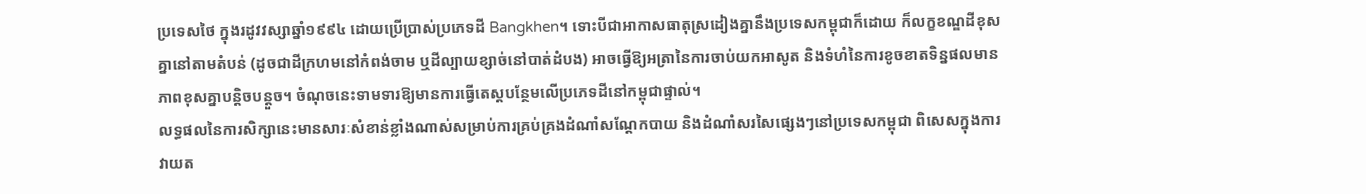ប្រទេសថៃ ក្នុងរដូវវស្សាឆ្នាំ១៩៩៤ ដោយប្រើប្រាស់ប្រភេទដី Bangkhen។ ទោះបីជាអាកាសធាតុស្រដៀងគ្នានឹងប្រទេសកម្ពុជាក៏ដោយ ក៏លក្ខខណ្ឌដីខុសគ្នានៅតាមតំបន់ (ដូចជាដីក្រហមនៅកំពង់ចាម ឬដីល្បាយខ្សាច់នៅបាត់ដំបង) អាចធ្វើឱ្យអត្រានៃការចាប់យកអាសូត និងទំហំនៃការខូចខាតទិន្នផលមានភាពខុសគ្នាបន្តិចបន្តួច។ ចំណុចនេះទាមទារឱ្យមានការធ្វើតេស្តបន្ថែមលើប្រភេទដីនៅកម្ពុជាផ្ទាល់។
លទ្ធផលនៃការសិក្សានេះមានសារៈសំខាន់ខ្លាំងណាស់សម្រាប់ការគ្រប់គ្រងដំណាំសណ្តែកបាយ និងដំណាំសរសៃផ្សេងៗនៅប្រទេសកម្ពុជា ពិសេសក្នុងការវាយត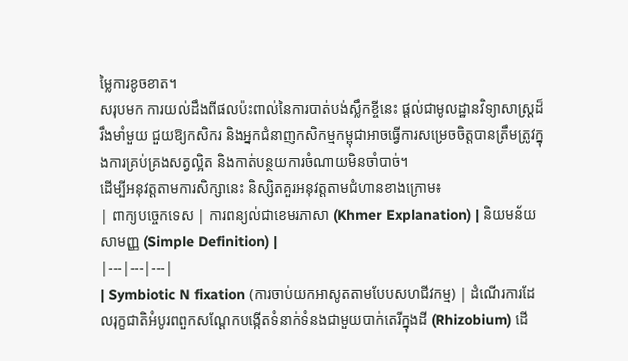ម្លៃការខូចខាត។
សរុបមក ការយល់ដឹងពីផលប៉ះពាល់នៃការបាត់បង់ស្លឹកខ្ចីនេះ ផ្តល់ជាមូលដ្ឋានវិទ្យាសាស្ត្រដ៏រឹងមាំមួយ ជួយឱ្យកសិករ និងអ្នកជំនាញកសិកម្មកម្ពុជាអាចធ្វើការសម្រេចចិត្តបានត្រឹមត្រូវក្នុងការគ្រប់គ្រងសត្វល្អិត និងកាត់បន្ថយការចំណាយមិនចាំបាច់។
ដើម្បីអនុវត្តតាមការសិក្សានេះ និស្សិតគួរអនុវត្តតាមជំហានខាងក្រោម៖
| ពាក្យបច្ចេកទេស | ការពន្យល់ជាខេមរភាសា (Khmer Explanation) | និយមន័យសាមញ្ញ (Simple Definition) |
|---|---|---|
| Symbiotic N fixation (ការចាប់យកអាសូតតាមបែបសហជីវកម្ម) | ដំណើរការដែលរុក្ខជាតិអំបូរពពួកសណ្តែកបង្កើតទំនាក់ទំនងជាមួយបាក់តេរីក្នុងដី (Rhizobium) ដើ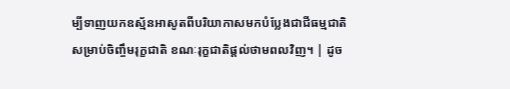ម្បីទាញយកឧស្ម័នអាសូតពីបរិយាកាសមកបំប្លែងជាជីធម្មជាតិសម្រាប់ចិញ្ចឹមរុក្ខជាតិ ខណៈរុក្ខជាតិផ្តល់ថាមពលវិញ។ | ដូច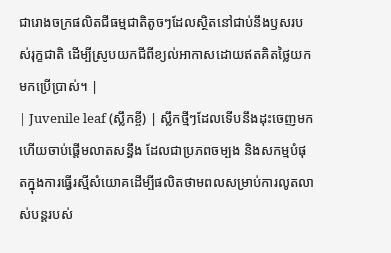ជារោងចក្រផលិតជីធម្មជាតិតូចៗដែលស្ថិតនៅជាប់នឹងឫសរបស់រុក្ខជាតិ ដើម្បីស្រូបយកជីពីខ្យល់អាកាសដោយឥតគិតថ្លៃយកមកប្រើប្រាស់។ |
| Juvenile leaf (ស្លឹកខ្ចី) | ស្លឹកថ្មីៗដែលទើបនឹងដុះចេញមក ហើយចាប់ផ្តើមលាតសន្ធឹង ដែលជាប្រភពចម្បង និងសកម្មបំផុតក្នុងការធ្វើរស្មីសំយោគដើម្បីផលិតថាមពលសម្រាប់ការលូតលាស់បន្តរបស់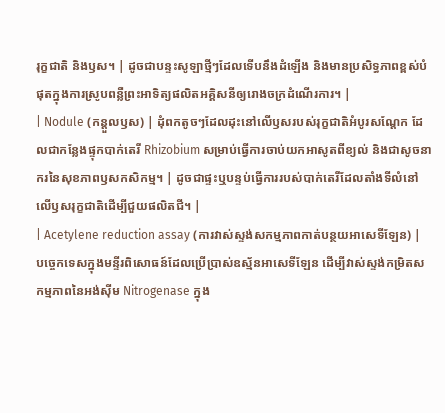រុក្ខជាតិ និងឫស។ | ដូចជាបន្ទះសូឡាថ្មីៗដែលទើបនឹងដំឡើង និងមានប្រសិទ្ធភាពខ្ពស់បំផុតក្នុងការស្រូបពន្លឺព្រះអាទិត្យផលិតអគ្គិសនីឲ្យរោងចក្រដំណើរការ។ |
| Nodule (កន្តួលឫស) | ដុំពកតូចៗដែលដុះនៅលើឫសរបស់រុក្ខជាតិអំបូរសណ្តែក ដែលជាកន្លែងផ្ទុកបាក់តេរី Rhizobium សម្រាប់ធ្វើការចាប់យកអាសូតពីខ្យល់ និងជាសូចនាករនៃសុខភាពឫសកសិកម្ម។ | ដូចជាផ្ទះឬបន្ទប់ធ្វើការរបស់បាក់តេរីដែលតាំងទីលំនៅលើឫសរុក្ខជាតិដើម្បីជួយផលិតជី។ |
| Acetylene reduction assay (ការវាស់ស្ទង់សកម្មភាពកាត់បន្ថយអាសេទីឡែន) | បច្ចេកទេសក្នុងមន្ទីរពិសោធន៍ដែលប្រើប្រាស់ឧស្ម័នអាសេទីឡែន ដើម្បីវាស់ស្ទង់កម្រិតសកម្មភាពនៃអង់ស៊ីម Nitrogenase ក្នុង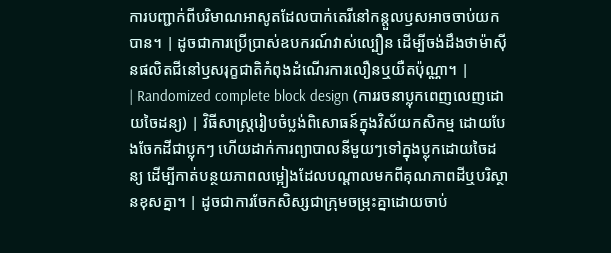ការបញ្ជាក់ពីបរិមាណអាសូតដែលបាក់តេរីនៅកន្តួលឫសអាចចាប់យកបាន។ | ដូចជាការប្រើប្រាស់ឧបករណ៍វាស់ល្បឿន ដើម្បីចង់ដឹងថាម៉ាស៊ីនផលិតជីនៅឫសរុក្ខជាតិកំពុងដំណើរការលឿនឬយឺតប៉ុណ្ណា។ |
| Randomized complete block design (ការរចនាប្លុកពេញលេញដោយចៃដន្យ) | វិធីសាស្ត្ររៀបចំប្លង់ពិសោធន៍ក្នុងវិស័យកសិកម្ម ដោយបែងចែកដីជាប្លុកៗ ហើយដាក់ការព្យាបាលនីមួយៗទៅក្នុងប្លុកដោយចៃដន្យ ដើម្បីកាត់បន្ថយភាពលម្អៀងដែលបណ្តាលមកពីគុណភាពដីឬបរិស្ថានខុសគ្នា។ | ដូចជាការចែកសិស្សជាក្រុមចម្រុះគ្នាដោយចាប់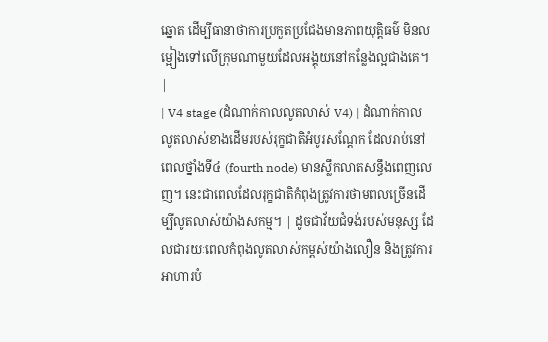ឆ្នោត ដើម្បីធានាថាការប្រកួតប្រជែងមានភាពយុត្តិធម៌ មិនលម្អៀងទៅលើក្រុមណាមួយដែលអង្គុយនៅកន្លែងល្អជាងគេ។ |
| V4 stage (ដំណាក់កាលលូតលាស់ V4) | ដំណាក់កាលលូតលាស់ខាងដើមរបស់រុក្ខជាតិអំបូរសណ្តែក ដែលរាប់នៅពេលថ្នាំងទី៤ (fourth node) មានស្លឹកលាតសន្ធឹងពេញលេញ។ នេះជាពេលដែលរុក្ខជាតិកំពុងត្រូវការថាមពលច្រើនដើម្បីលូតលាស់យ៉ាងសកម្ម។ | ដូចជាវ័យជំទង់របស់មនុស្ស ដែលជារយៈពេលកំពុងលូតលាស់កម្ពស់យ៉ាងលឿន និងត្រូវការអាហារបំ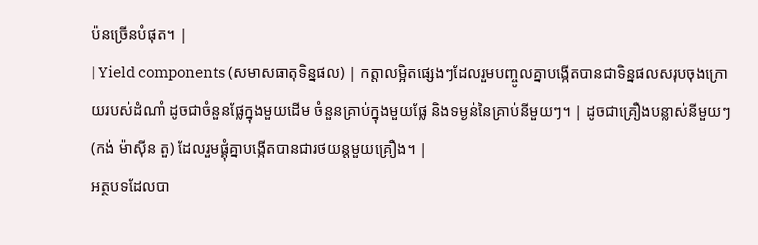ប៉នច្រើនបំផុត។ |
| Yield components (សមាសធាតុទិន្នផល) | កត្តាលម្អិតផ្សេងៗដែលរួមបញ្ចូលគ្នាបង្កើតបានជាទិន្នផលសរុបចុងក្រោយរបស់ដំណាំ ដូចជាចំនួនផ្លែក្នុងមួយដើម ចំនួនគ្រាប់ក្នុងមួយផ្លែ និងទម្ងន់នៃគ្រាប់នីមួយៗ។ | ដូចជាគ្រឿងបន្លាស់នីមួយៗ (កង់ ម៉ាស៊ីន តួ) ដែលរួមផ្គុំគ្នាបង្កើតបានជារថយន្តមួយគ្រឿង។ |
អត្ថបទដែលបា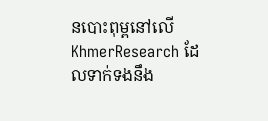នបោះពុម្ពនៅលើ KhmerResearch ដែលទាក់ទងនឹង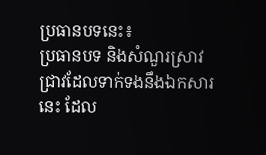ប្រធានបទនេះ៖
ប្រធានបទ និងសំណួរស្រាវជ្រាវដែលទាក់ទងនឹងឯកសារនេះ ដែល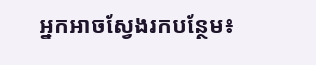អ្នកអាចស្វែងរកបន្ថែម៖